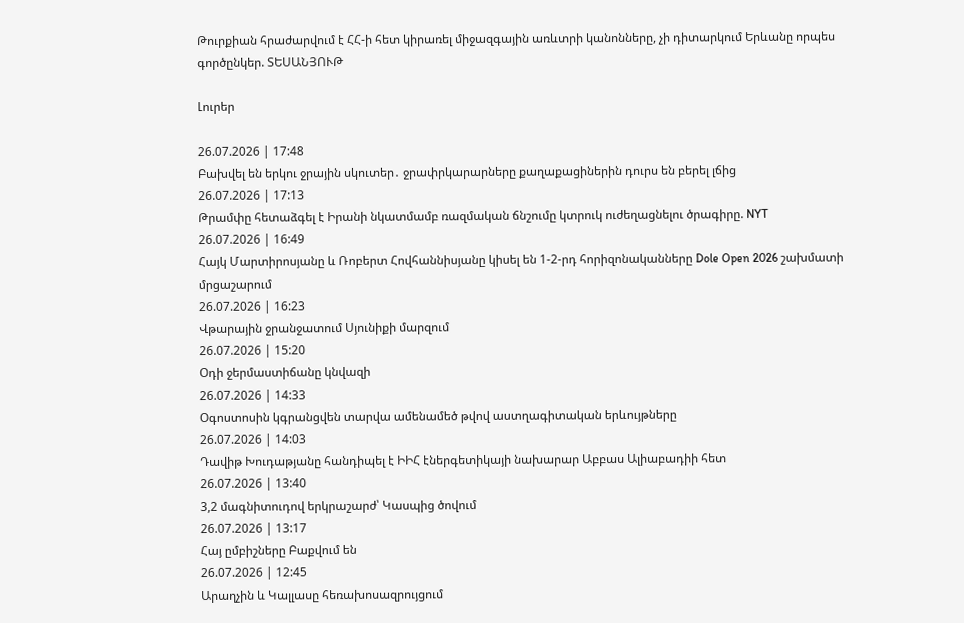Թուրքիան հրաժարվում է ՀՀ-ի հետ կիրառել միջազգային առևտրի կանոնները, չի դիտարկում Երևանը որպես գործընկեր. ՏԵՍԱՆՅՈՒԹ

Լուրեր

26.07.2026 | 17:48
Բախվել են երկու ջրային սկուտեր․ ջրափրկարարները քաղաքացիներին դուրս են բերել լճից
26.07.2026 | 17:13
Թրամփը հետաձգել է Իրանի նկատմամբ ռազմական ճնշումը կտրուկ ուժեղացնելու ծրագիրը. NYT
26.07.2026 | 16:49
Հայկ Մարտիրոսյանը և Ռոբերտ Հովհաննիսյանը կիսել են 1-2-րդ հորիզոնականները Dole Open 2026 շախմատի մրցաշարում
26.07.2026 | 16:23
Վթարային ջրանջատում Սյունիքի մարզում
26.07.2026 | 15:20
Օդի ջերմաստիճանը կնվազի
26.07.2026 | 14:33
Օգոստոսին կգրանցվեն տարվա ամենամեծ թվով աստղագիտական երևույթները
26.07.2026 | 14:03
Դավիթ Խուդաթյանը հանդիպել է ԻԻՀ էներգետիկայի նախարար Աբբաս Ալիաբադիի հետ
26.07.2026 | 13:40
3,2 մագնիտուդով երկրաշարժ՝ Կասպից ծովում
26.07.2026 | 13:17
Հայ ըմբիշները Բաքվում են
26.07.2026 | 12:45
Արաղչին և Կալլասը հեռախոսազրույցում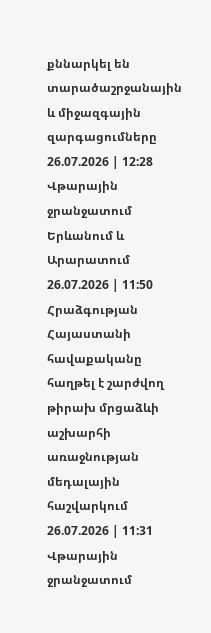քննարկել են տարածաշրջանային և միջազգային զարգացումները
26.07.2026 | 12:28
Վթարային ջրանջատում Երևանում և Արարատում
26.07.2026 | 11:50
Հրաձգության Հայաստանի հավաքականը հաղթել է շարժվող թիրախ մրցաձևի աշխարհի առաջնության մեդալային հաշվարկում
26.07.2026 | 11:31
Վթարային ջրանջատում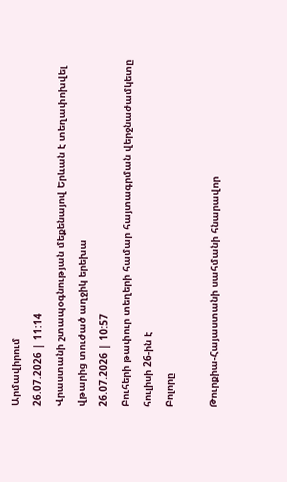Արմավիրում
26.07.2026 | 11:14
Վրաստանի շտապօգնության մեքենայով Երևան է տեղափոխվել վթարից տուժած աղջիկ երեխա
26.07.2026 | 10:57
Բուհերի թափուր տեղերի համար հայտագրման վերջնաժամկետը հուլիսի 26-ին է
Բոլորը

Թուրքիա-Հայաստանի սահմանի հնարավոր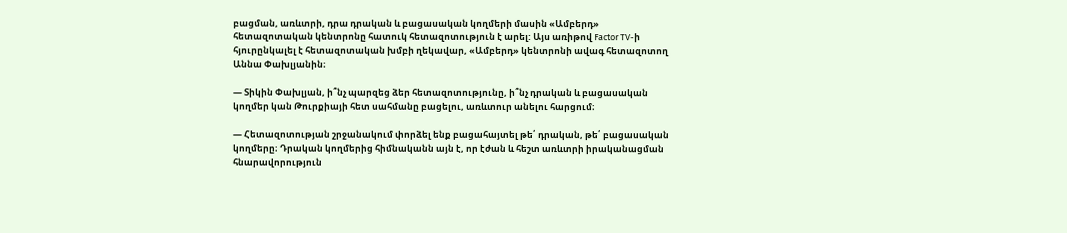բացման, առևտրի, դրա դրական և բացասական կողմերի մասին «Ամբերդ» հետազոտական կենտրոնը հատուկ հետազոտություն է արել: Այս առիթով Factor TV-ի հյուրընկալել է հետազոտական խմբի ղեկավար, «Ամբերդ» կենտրոնի ավագ հետազոտող Աննա Փախլյանին։

— Տիկին Փախլյան, ի՞նչ պարզեց ձեր հետազոտությունը, ի՞նչ դրական և բացասական կողմեր կան Թուրքիայի հետ սահմանը բացելու, առևտուր անելու հարցում։

— Հետազոտության շրջանակում փորձել ենք բացահայտել թե՛ դրական, թե՛ բացասական կողմերը։ Դրական կողմերից հիմնականն այն է, որ էժան և հեշտ առևտրի իրականացման հնարավորություն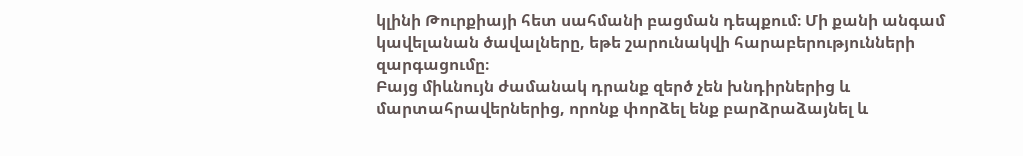կլինի Թուրքիայի հետ սահմանի բացման դեպքում։ Մի քանի անգամ կավելանան ծավալները, եթե շարունակվի հարաբերությունների զարգացումը։
Բայց միևնույն ժամանակ դրանք զերծ չեն խնդիրներից և մարտահրավերներից, որոնք փորձել ենք բարձրաձայնել և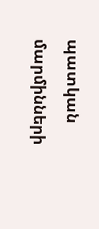պատկան մարմինների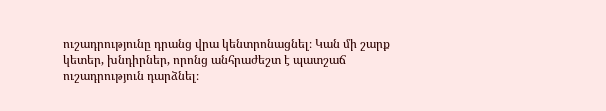ուշադրությունը դրանց վրա կենտրոնացնել։ Կան մի շարք կետեր, խնդիրներ, որոնց անհրաժեշտ է պատշաճ ուշադրություն դարձնել։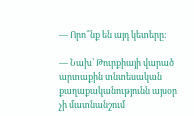— Որո՞նք են այդ կետերը։

— Նախ՝ Թուրքիայի վարած արտաքին տնտեսական քաղաքականությունն այսօր չի մատնանշում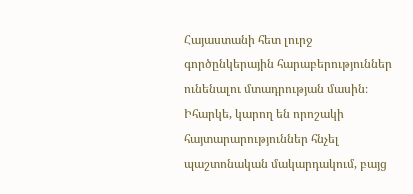Հայաստանի հետ լուրջ գործընկերային հարաբերություններ ունենալու մտադրության մասին։ Իհարկե, կարող են որոշակի հայտարարություններ հնչել պաշտոնական մակարդակում, բայց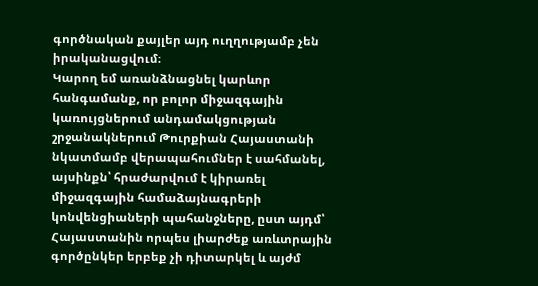գործնական քայլեր այդ ուղղությամբ չեն իրականացվում։
Կարող եմ առանձնացնել կարևոր հանգամանք, որ բոլոր միջազգային կառույցներում անդամակցության շրջանակներում Թուրքիան Հայաստանի նկատմամբ վերապահումներ է սահմանել, այսինքն՝ հրաժարվում է կիրառել միջազգային համաձայնագրերի կոնվենցիաների պահանջները, ըստ այդմ՝ Հայաստանին որպես լիարժեք առևտրային գործընկեր երբեք չի դիտարկել և այժմ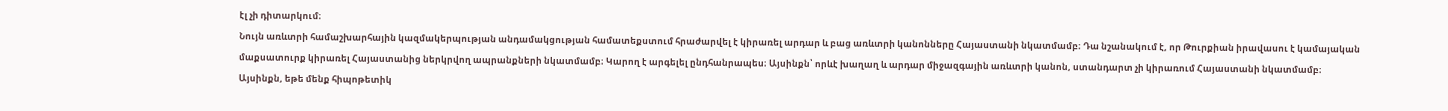էլ չի դիտարկում։
Նույն առևտրի համաշխարհային կազմակերպության անդամակցության համատեքստում հրաժարվել է կիրառել արդար և բաց առևտրի կանոնները Հայաստանի նկատմամբ։ Դա նշանակում է, որ Թուրքիան իրավասու է կամայական մաքսատուրք կիրառել Հայաստանից ներկրվող ապրանքների նկատմամբ։ Կարող է արգելել ընդհանրապես։ Այսինքն՝ որևէ խաղաղ և արդար միջազգային առևտրի կանոն, ստանդարտ չի կիրառում Հայաստանի նկատմամբ։
Այսինքն, եթե մենք հիպոթետիկ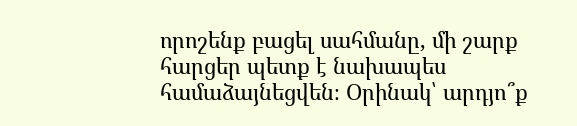որոշենք բացել սահմանը, մի շարք հարցեր պետք է նախապես համաձայնեցվեն։ Օրինակ՝ արդյո՞ք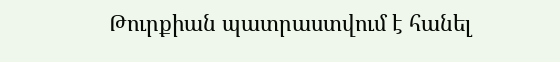Թուրքիան պատրաստվում է հանել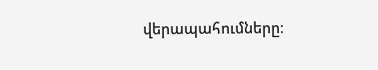վերապահումները։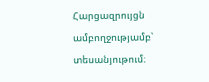Հարցազրույցն ամբողջությամբ՝ տեսանյութում։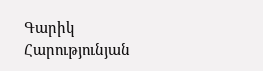Գարիկ Հարությունյան